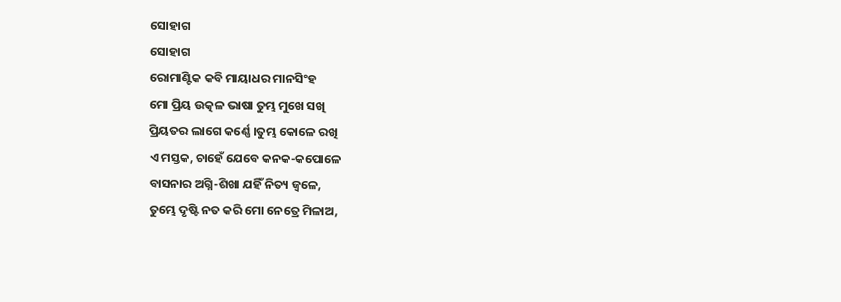ସୋହାଗ
ସୋହାଗ
ରୋମାଣ୍ଟିକ କବି ମାୟାଧର ମାନସିଂହ
ମୋ ପ୍ରିୟ ଉତ୍କଳ ଭାଷା ତୁମ୍ଭ ମୁଖେ ସଖି
ପ୍ରିୟତର ଲାଗେ କର୍ଣ୍ଣେ ।ତୁମ୍ଭ କୋଳେ ରଖି
ଏ ମସ୍ତକ, ଚାହେଁ ଯେବେ କନକ-କପୋଳେ
ବାସନାର ଅଗ୍ନି-ଶିଖା ଯହିଁ ନିତ୍ୟ ଜ୍ଵଳେ,
ତୁମ୍ଭେ ଦୃଷ୍ଟି ନତ କରି ମୋ ନେତ୍ରେ ମିଳାଅ,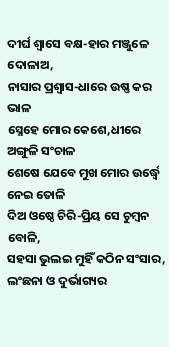ଦୀର୍ଘ ଶ୍ବାସେ ବକ୍ଷ-ହାର ମଞ୍ଜୁଳେ ଦୋଳାଅ,
ନାସାର ପ୍ରଶ୍ଵାସ-ଧାରେ ଉଷ୍ଣ କର ଭାଳ
ସ୍ନେହେ ମୋର କେଶେ,ଧୀରେ ଅଙ୍ଗୁଳି ସଂଚାଳ
ଶେଷେ ଯେବେ ମୁଖ ମୋର ଉର୍ଦ୍ଧ୍ୱେ ନେଇ ତୋଳି
ଦିଅ ଓଷ୍ଠେ ଚିରି-ପ୍ରିୟ ସେ ଚୁମ୍ବନ ବୋଳି,
ସହସା ଭୁଲଇ ମୁହିଁ କଠିନ ସଂସାର,
ଲଂଛନା ଓ ଦୁର୍ଭାଗ୍ୟର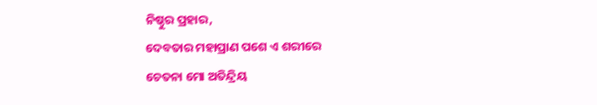ନିଷ୍ଠୁର ପ୍ରହାର,
ଦେବତାର ମହାପ୍ରାଣ ପଶେ ଏ ଶରୀରେ
ଚେତନା ମୋ ଅତିନ୍ଦ୍ରିୟ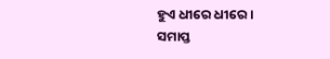ହୁଏ ଧୀରେ ଧୀରେ ।
ସମାପ୍ତ